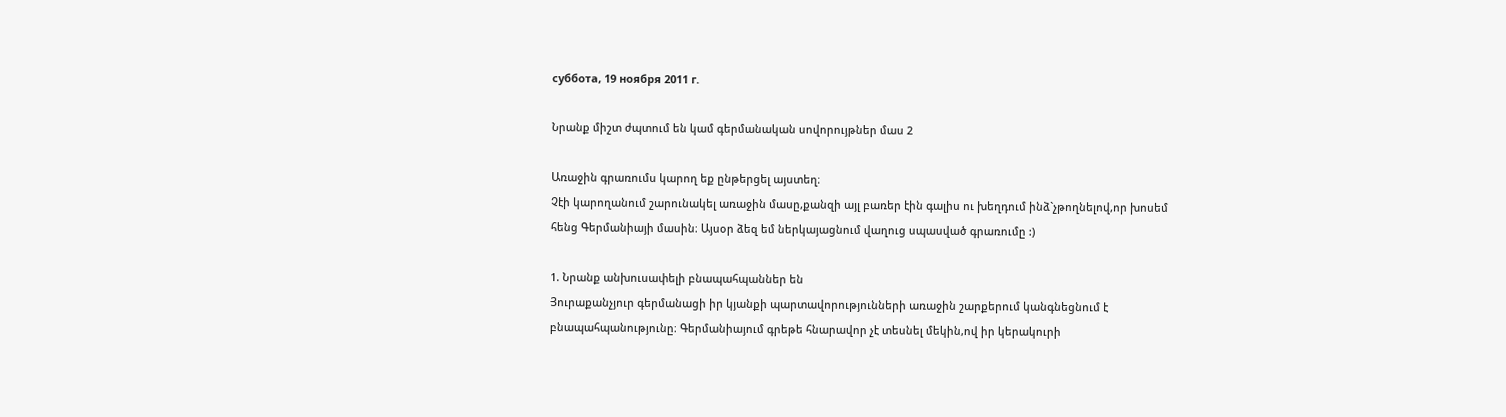суббота, 19 ноября 2011 г.

Նրանք միշտ ժպտում են կամ գերմանական սովորույթներ մաս 2

Առաջին գրառումս կարող եք ընթերցել այստեղ։
Չէի կարողանում շարունակել առաջին մասը,քանզի այլ բառեր էին գալիս ու խեղդում ինձ`չթողնելով,որ խոսեմ հենց Գերմանիայի մասին։ Այսօր ձեզ եմ ներկայացնում վաղուց սպասված գրառումը :)

1. Նրանք անխուսափելի բնապահպաններ են
Յուրաքանչյուր գերմանացի իր կյանքի պարտավորությունների առաջին շարքերում կանգնեցնում է բնապահպանությունը։ Գերմանիայում գրեթե հնարավոր չէ տեսնել մեկին,ով իր կերակուրի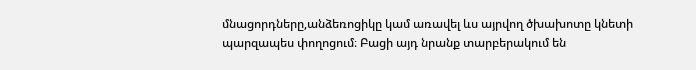մնացորդները,անձեռոցիկը կամ առավել ևս այրվող ծխախոտը կնետի պարզապես փողոցում։ Բացի այդ նրանք տարբերակում են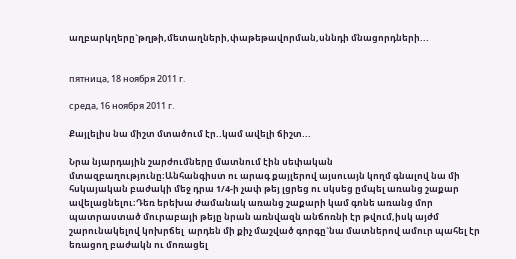աղբարկղերը`թղթի,մետաղների,փաթեթավորման,սննդի մնացորդների...


пятница, 18 ноября 2011 г.

среда, 16 ноября 2011 г.

Քայլելիս նա միշտ մտածում էր..կամ ավելի ճիշտ...

Նրա նյարդային շարժումները մատնում էին սեփական մտազբաղությունը։Անհանգիստ ու արագ քայլերով այսուայն կողմ գնալով նա մի հսկայական բաժակի մեջ դրա 1/4-ի չափ թեյ լցրեց ու սկսեց ըմպել առանց շաքար ավելացնելու։Դեռ երեխա ժամանակ առանց շաքարի կամ գոնե առանց մոր պատրաստած մուրաբայի թեյը նրան առնվազն անճոռնի էր թվում,իսկ այժմ շարունակելով կոխրճել  արդեն մի քիչ մաշված գորգը`նա մատներով ամուր պահել էր եռացող բաժակն ու մոռացել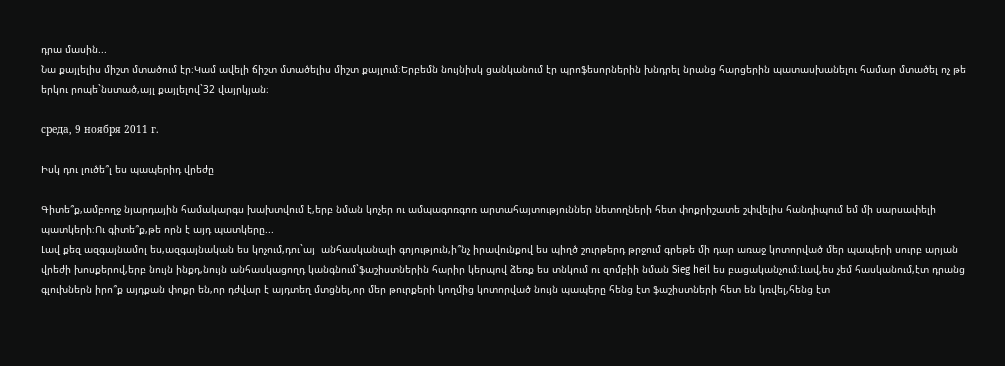դրա մասին...
Նա քայլելիս միշտ մտածում էր։Կամ ավելի ճիշտ մտածելիս միշտ քայլում։Երբեմն նույնիսկ ցանկանում էր պրոֆեսորներին խնդրել նրանց հարցերին պատասխանելու համար մտածել ոչ թե երկու րոպե`նստած,այլ քայլելով`32 վայրկյան։

среда, 9 ноября 2011 г.

Իսկ դու լուծե՞լ ես պապերիդ վրեժը

Գիտե՞ք,ամբողջ նյարդային համակարգս խախտվում է,երբ նման կոչեր ու ամպագոռգոռ արտահայտություններ նետողների հետ փոքրիշատե շփվելիս հանդիպում եմ մի սարսափելի պատկերի։Ու գիտե՞ք,թե որն է այդ պատկերը...
Լավ քեզ ազգայնամոլ ես,ազգայնական ես կոչում,դու`այ  անհասկանալի գոյություն,ի՞նչ իրավունքով ես պիղծ շուրթերդ թրջում գրեթե մի դար առաջ կոտորված մեր պապերի սուրբ արյան վրեժի խոսքերով,երբ նույն ինքդ,նույն անհասկացողդ կանգնում`ֆաշիստներին հարիր կերպով ձեռք ես տնկում ու զոմբիի նման Sieg heil ես բացականչում։Լավ,ես չեմ հասկանում,էտ դրանց գլուխներն իրո՞ք այդքան փոքր են,որ դժվար է այդտեղ մտցնել,որ մեր թուրքերի կողմից կոտորված նույն պապերը հենց էտ ֆաշիստների հետ են կռվել,հենց էտ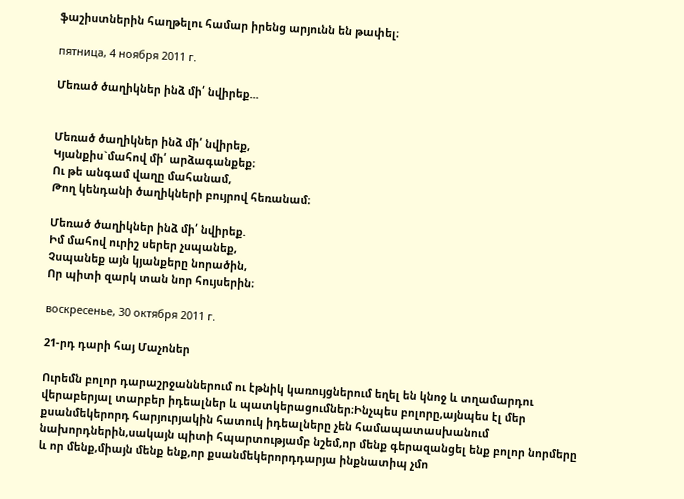ֆաշիստներին հաղթելու համար իրենց արյունն են թափել։

пятница, 4 ноября 2011 г.

Մեռած ծաղիկներ ինձ մի՛ նվիրեք...


Մեռած ծաղիկներ ինձ մի՛ նվիրեք,
Կյանքիս`մահով մի՛ արձագանքեք։
Ու թե անգամ վաղը մահանամ,
Թող կենդանի ծաղիկների բույրով հեռանամ։

Մեռած ծաղիկներ ինձ մի՛ նվիրեք.
Իմ մահով ուրիշ սերեր չսպանեք,
Չսպանեք այն կյանքերը նորածին,
Որ պիտի զարկ տան նոր հույսերին։

воскресенье, 30 октября 2011 г.

21-րդ դարի հայ Մաչոներ

Ուրեմն բոլոր դարաշրջաններում ու էթնիկ կառույցներում եղել են կնոջ և տղամարդու վերաբերյալ տարբեր իդեալներ և պատկերացումներ։Ինչպես բոլորը,այնպես էլ մեր քսանմեկերորդ հարյուրյակին հատուկ իդեալները չեն համապատասխանում նախորդներին,սակայն պիտի հպարտությամբ նշեմ,որ մենք գերազանցել ենք բոլոր նորմերը և որ մենք,միայն մենք ենք,որ քսանմեկերորդդարյա ինքնատիպ չմո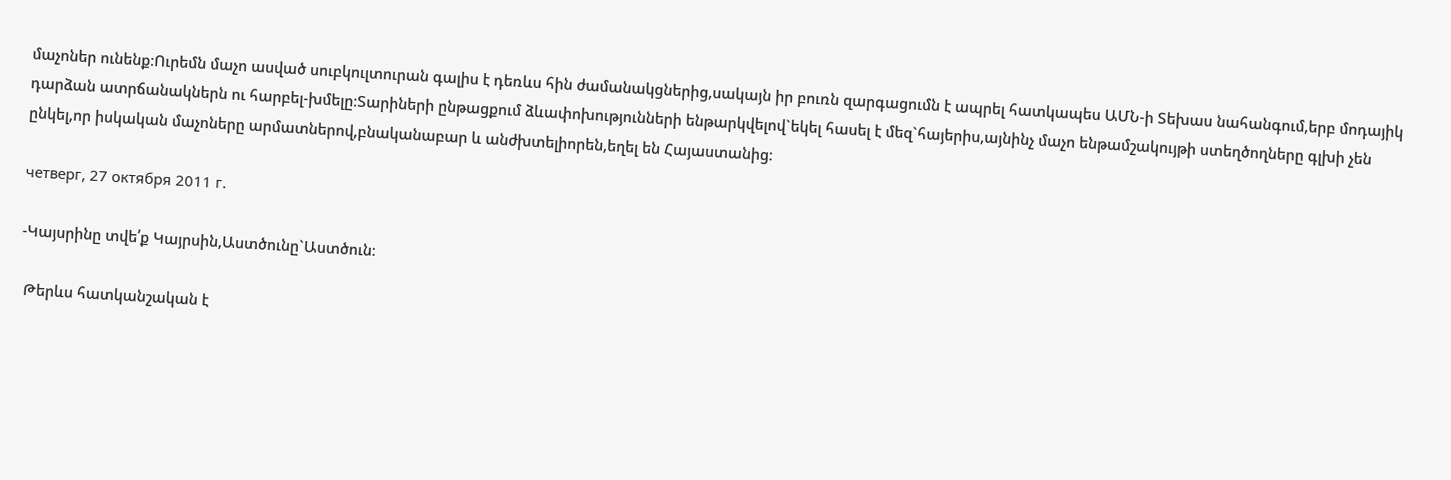մաչոներ ունենք։Ուրեմն մաչո ասված սուբկուլտուրան գալիս է դեռևս հին ժամանակցներից,սակայն իր բուռն զարգացումն է ապրել հատկապես ԱՄՆ-ի Տեխաս նահանգում,երբ մոդայիկ դարձան ատրճանակներն ու հարբել-խմելը։Տարիների ընթացքում ձևափոխությունների ենթարկվելով`եկել հասել է մեզ`հայերիս,այնինչ մաչո ենթամշակույթի ստեղծողները գլխի չեն ընկել,որ իսկական մաչոները արմատներով,բնականաբար և անժխտելիորեն,եղել են Հայաստանից։

четверг, 27 октября 2011 г.

-Կայսրինը տվե՛ք Կայրսին,Աստծունը`Աստծուն։

 Թերևս հատկանշական է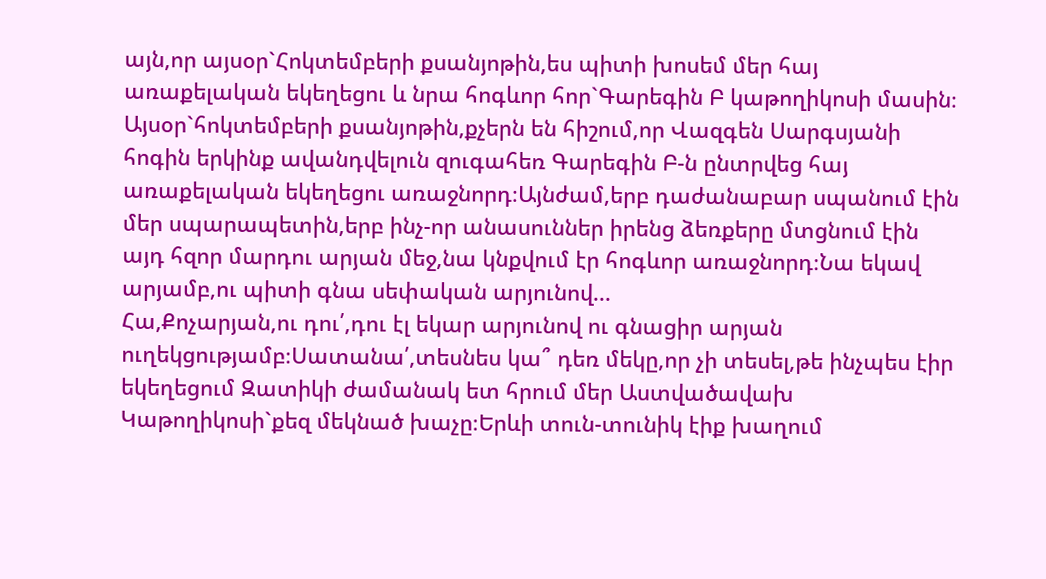այն,որ այսօր`Հոկտեմբերի քսանյոթին,ես պիտի խոսեմ մեր հայ առաքելական եկեղեցու և նրա հոգևոր հոր`Գարեգին Բ կաթողիկոսի մասին։
Այսօր`հոկտեմբերի քսանյոթին,քչերն են հիշում,որ Վազգեն Սարգսյանի հոգին երկինք ավանդվելուն զուգահեռ Գարեգին Բ-ն ընտրվեց հայ առաքելական եկեղեցու առաջնորդ։Այնժամ,երբ դաժանաբար սպանում էին մեր սպարապետին,երբ ինչ-որ անասուններ իրենց ձեռքերը մտցնում էին այդ հզոր մարդու արյան մեջ,նա կնքվում էր հոգևոր առաջնորդ։Նա եկավ արյամբ,ու պիտի գնա սեփական արյունով...
Հա,Քոչարյան,ու դու՛,դու էլ եկար արյունով ու գնացիր արյան ուղեկցությամբ։Սատանա՛,տեսնես կա՞ դեռ մեկը,որ չի տեսել,թե ինչպես էիր եկեղեցում Զատիկի ժամանակ ետ հրում մեր Աստվածավախ Կաթողիկոսի`քեզ մեկնած խաչը։Երևի տուն-տունիկ էիք խաղում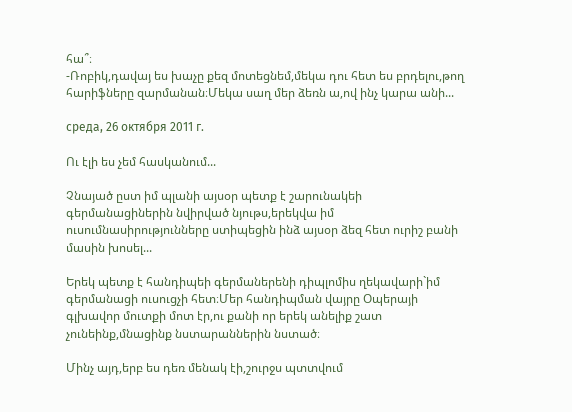հա՞։
-Ռոբիկ,դավայ ես խաչը քեզ մոտեցնեմ,մեկա դու հետ ես բրդելու,թող հարիֆները զարմանան։Մեկա սաղ մեր ձեռն ա,ով ինչ կարա անի...

среда, 26 октября 2011 г.

Ու էլի ես չեմ հասկանում...

Չնայած ըստ իմ պլանի այսօր պետք է շարունակեի գերմանացիներին նվիրված նյութս,երեկվա իմ ուսումնասիրությունները ստիպեցին ինձ այսօր ձեզ հետ ուրիշ բանի մասին խոսել...

Երեկ պետք է հանդիպեի գերմաներենի դիպլոմիս ղեկավարի`իմ գերմանացի ուսուցչի հետ։Մեր հանդիպման վայրը Օպերայի գլխավոր մուտքի մոտ էր,ու քանի որ երեկ անելիք շատ չունեինք,մնացինք նստարաններին նստած։

Մինչ այդ,երբ ես դեռ մենակ էի,շուրջս պտտվում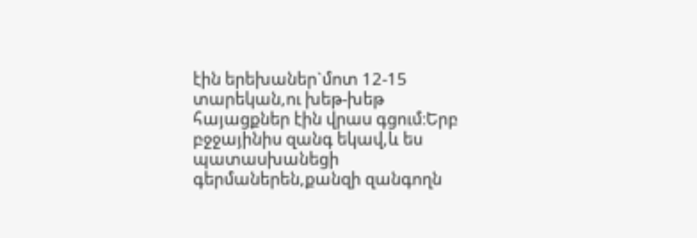էին երեխաներ`մոտ 12-15 տարեկան,ու խեթ-խեթ հայացքներ էին վրաս գցում։Երբ բջջայինիս զանգ եկավ,և ես պատասխանեցի գերմաներեն,քանզի զանգողն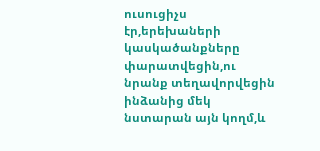ուսուցիչս էր,երեխաների կասկածանքները փարատվեցին,ու նրանք տեղավորվեցին ինձանից մեկ նստարան այն կողմ,և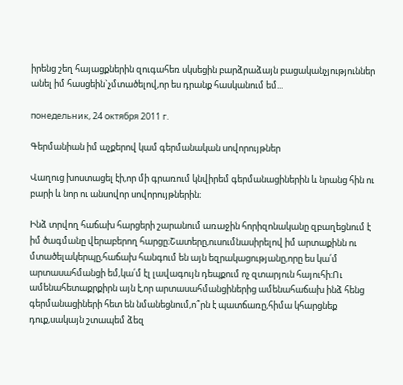իրենց շեղ հայացքներին զուգահեռ սկսեցին բարձրաձայն բացականչյություններ անել իմ հասցեին`չմտածելով,որ ես դրանք հասկանում եմ...

понедельник, 24 октября 2011 г.

Գերմանիան իմ աչքերով կամ գերմանական սովորույթներ

Վաղուց խոստացել էի,որ մի գրառում կնվիրեմ գերմանացիներին և նրանց հին ու բարի և նոր ու անսովոր սովորույթներին։

Ինձ տրվող հաճախ հարցերի շարանում առաջին հորիզոնականը զբաղեցնում է իմ ծագմանը վերաբերող հարցը։Շատերը,ուսումնասիրելով իմ արտաքինն ու մտածելակերպը,հաճախ հանգում են այն եզրակացությանը,որը ես կա՛մ արտասահմանցի եմ,կա՛մ էլ լավագույն դեպքում ոչ զտարյուն հայուհի։Ու ամենահետաքրքիրն այն է,որ արտասահմանցիներից ամենահաճախ ինձ հենց գերմանացիների հետ են նմանեցնում,ո՞րն է պատճառը,հիմա կհարցնեք դուք,սակայն շտապեմ ձեզ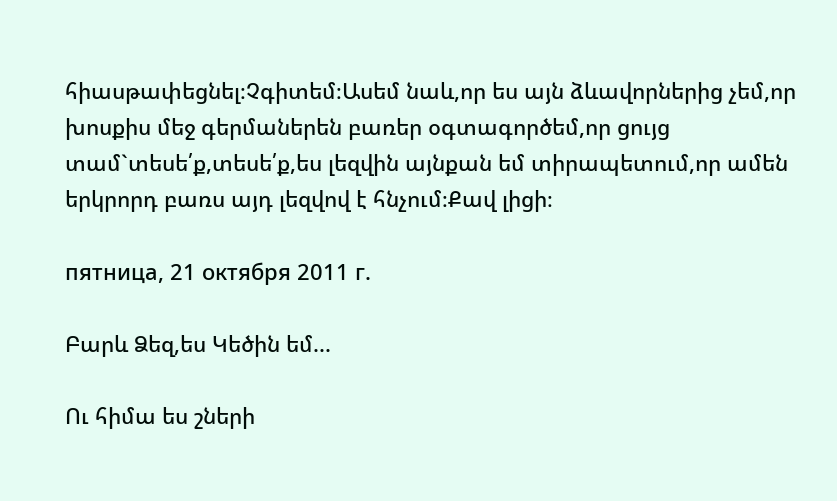հիասթափեցնել։Չգիտեմ։Ասեմ նաև,որ ես այն ձևավորներից չեմ,որ խոսքիս մեջ գերմաներեն բառեր օգտագործեմ,որ ցույց տամ`տեսե՛ք,տեսե՛ք,ես լեզվին այնքան եմ տիրապետում,որ ամեն երկրորդ բառս այդ լեզվով է հնչում։Քավ լիցի։

пятница, 21 октября 2011 г.

Բարև Ձեզ,ես Կեծին եմ...

Ու հիմա ես շների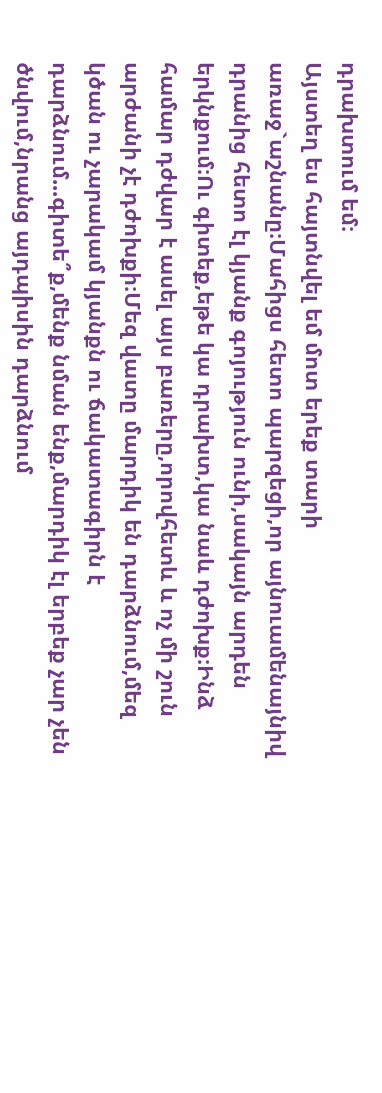դրախտում եմ։
Այստեղ ես հայտնվել եմ մոտ երեք տարի առաջ`աշնանը։Մահիցս հետո պարզեցի,որ այնուամենայնիվ դրանից հետո էլ կյանք գոյություն ունի,սակայն արդեն երկնքում։Ու գիտեք,եթե կա դրախտ,կա նաև դժոխք։Ինձ համար դժվար է ասել այս բառերը,որովհետև և ոչ մի շուն արժանի չէ դժոխքի։Մեզ վատը մարդիկ են դարձնում,մեզ կծան ու չարակամ կյանքն ու ճակատագիրն է դարձնում...գիտե՞ք,մենք նման ենք,մարդիկ էլ երբեք չար չեն ծնվում,նրանց այդպիսին դարձնում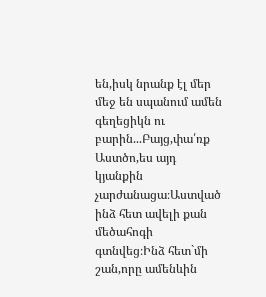են,իսկ նրանք էլ մեր մեջ են սպանում ամեն գեղեցիկն ու բարին...Բայց,փա՛ռք Աստծո,ես այդ կյանքին չարժանացա։Աստված ինձ հետ ավելի քան մեծահոգի գտնվեց։Ինձ հետ`մի շան,որը ամենևին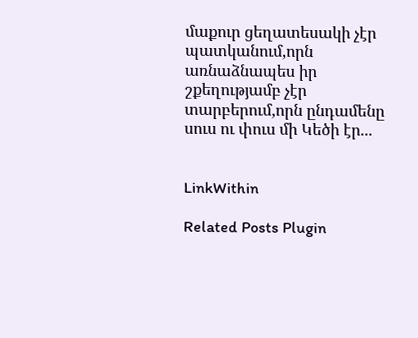մաքուր ցեղատեսակի չէր պատկանում,որն առնաձնապես իր շքեղությամբ չէր տարբերում,որն ընդամենը սուս ու փուս մի Կեծի էր...


LinkWithin

Related Posts Plugin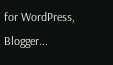for WordPress, Blogger...